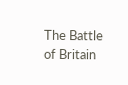The Battle of Britain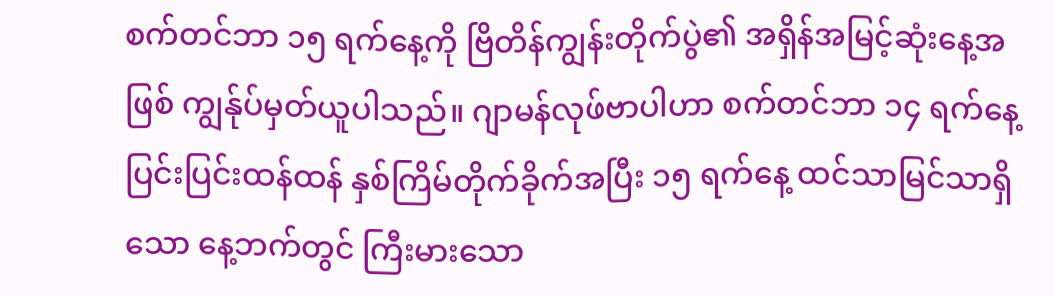စက်တင်ဘာ ၁၅ ရက်နေ့ကို ဗြိတိန်ကျွန်းတိုက်ပွဲ၏ အရှိန်အမြင့်ဆုံးနေ့အဖြစ် ကျွန်ုပ်မှတ်ယူပါသည်။ ဂျာမန်လုဖ်ဗာပါဟာ စက်တင်ဘာ ၁၄ ရက်နေ့ ပြင်းပြင်းထန်ထန် နှစ်ကြိမ်တိုက်ခိုက်အပြီး ၁၅ ရက်နေ့ ထင်သာမြင်သာရှိသော နေ့ဘက်တွင် ကြီးမားသော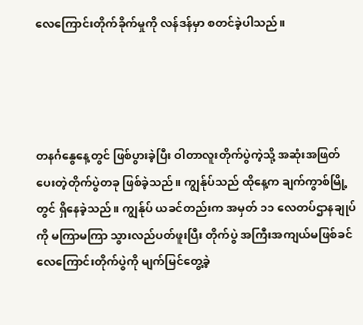လေကြောင်းတိုက်ခိုက်မှုကို လန်ဒန်မှာ စတင်ခဲ့ပါသည်။




တနင်္ဂနွေနေ့တွင် ဖြစ်ပွားခဲ့ပြီး ဝါတာလူးတိုက်ပွဲကဲ့သို့ အဆုံးအဖြတ်ပေးတဲ့တိုက်ပွဲတခု ဖြစ်ခဲ့သည်။ ကျွန်ုပ်သည် ထိုနေ့က ချက်ကွာစ်မြို့တွင် ရှိနေခဲ့သည်။ ကျွန်ုပ် ယခင်တည်းက အမှတ် ၁၁ လေတပ်ဌာနချုပ်ကို မကြာမကြာ သွားလည်ပတ်ဖူးပြီး တိုက်ပွဲ အကြီးအကျယ်မဖြစ်ခင် လေကြောင်းတိုက်ပွဲကို မျက်မြင်တွေ့ခဲ့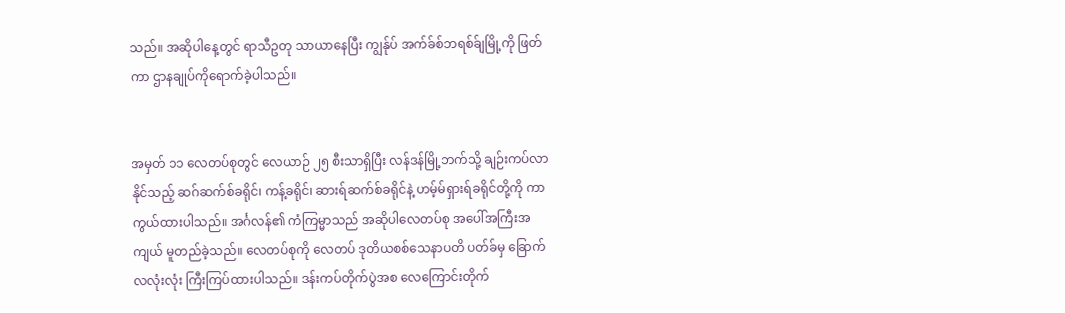သည်။ အဆိုပါနေ့တွင် ရာသီဥတု သာယာနေပြီး ကျွန်ုပ် အက်ခ်စ်ဘရစ်ခ်ျမြို့ကို ဖြတ်ကာ ဌာနချုပ်ကိုရောက်ခဲ့ပါသည်။


အမှတ် ၁၁ လေတပ်စုတွင် လေယာဉ် ၂၅ စီးသာရှိပြီး လန်ဒန်မြို့ဘက်သို့ ချဉ်းကပ်လာနိုင်သည့် ဆဂ်ဆက်စ်ခရိုင်၊ ကန့်ခရိုင်၊ ဆားရ်ဆက်စ်ခရိုင်နဲ့ ဟမ့်မ်ရှားရ်ခရိုင်တို့ကို ကာကွယ်ထားပါသည်။ အင်္ဂလန်၏ ကံကြမ္မာသည် အဆိုပါလေတပ်စု အပေါ်အကြီးအကျယ် မူတည်ခဲ့သည်။ လေတပ်စုကို လေတပ် ဒုတိယစစ်သေနာပတိ ပတ်ခ်မှ ခြောက်လလုံးလုံး ကြီးကြပ်ထားပါသည်။ ဒန်းကပ်တိုက်ပွဲအစ လေကြောင်းတိုက်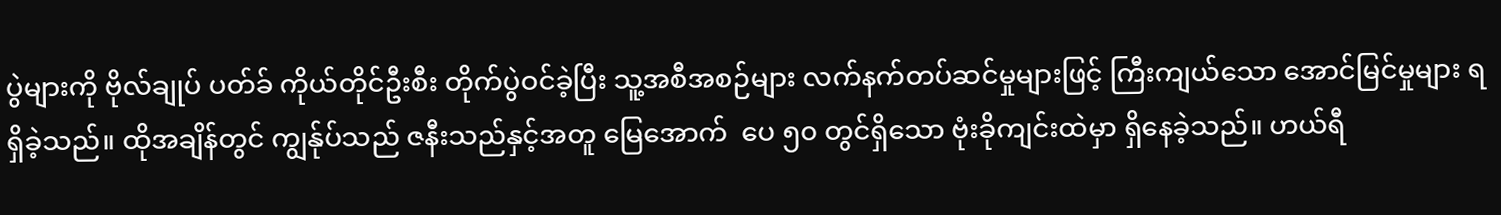ပွဲများကို ဗိုလ်ချုပ် ပတ်ခ် ကိုယ်တိုင်ဦးစီး တိုက်ပွဲဝင်ခဲ့ပြီး သူ့အစီအစဉ်များ လက်နက်တပ်ဆင်မှုများဖြင့် ကြီးကျယ်သော အောင်မြင်မှုများ ရရှိခဲ့သည်။ ထိုအချိန်တွင် ကျွန်ုပ်သည် ဇနီးသည်နှင့်အတူ မြေအောက်  ပေ ၅၀ တွင်ရှိသော ဗုံးခိုကျင်းထဲမှာ ရှိနေခဲ့သည်။ ဟယ်ရီ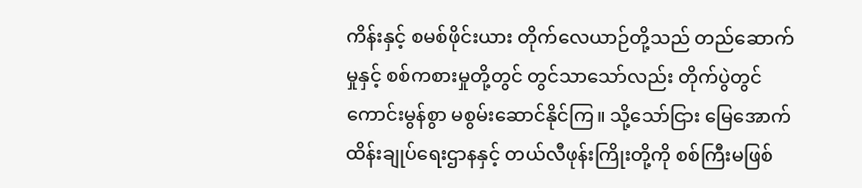ကိန်းနှင့် စမစ်ဖိုင်းယား တိုက်လေယာဉ်တို့သည် တည်ဆောက်မှုနှင့် စစ်ကစားမှုတို့တွင် တွင်သာသော်လည်း တိုက်ပွဲတွင် ကောင်းမွန်စွာ မစွမ်းဆောင်နိုင်ကြ။ သို့သော်ငြား မြေအောက်ထိန်းချုပ်ရေးဌာနနှင့် တယ်လီဖုန်းကြိုးတို့ကို စစ်ကြီးမဖြစ်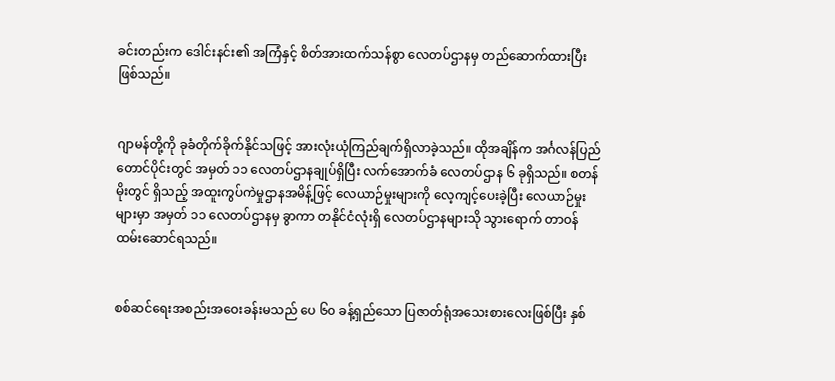ခင်းတည်းက ဒေါင်းနင်း၏ အကြံနှင့် စိတ်အားထက်သန်စွာ လေတပ်ဌာနမှ တည်ဆောက်ထားပြီးဖြစ်သည်။


ဂျာမန်တို့ကို ခုခံတိုက်ခိုက်နိုင်သဖြင့် အားလုံးယုံကြည်ချက်ရှိလာခဲ့သည်။ ထိုအချိန်က အင်္ဂလန်ပြည် တောင်ပိုင်းတွင် အမှတ် ၁၁ လေတပ်ဌာနချုပ်ရှိပြီး လက်အောက်ခံ လေတပ်ဌာန ၆ ခုရှိသည်။ စတန်မိုးတွင် ရှိသည့် အထူးကွပ်ကဲမှုဌာနအမိန့်ဖြင့် လေယာဉ်မှုးများကို လေ့ကျင့်ပေးခဲ့ပြီး လေယာဉ်မှုးများမှာ အမှတ် ၁၁ လေတပ်ဌာနမှ ခွာကာ တနိုင်ငံလုံးရှိ လေတပ်ဌာနများသို သွားရောက် တာဝန်ထမ်းဆောင်ရသည်။


စစ်ဆင်ရေးအစည်းအဝေးခန်းမသည် ပေ ၆၀ ခန့်ရှည်သော ပြဇာတ်ရုံအသေးစားလေးဖြစ်ပြီး နှစ်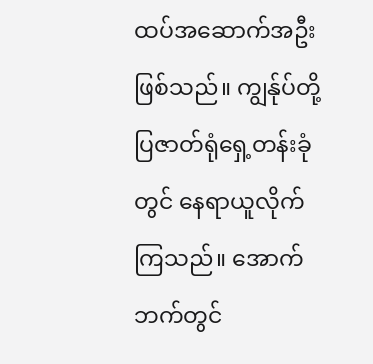ထပ်အဆောက်အဦးဖြစ်သည်။ ကျွန်ုပ်တို့ ပြဇာတ်ရုံရှေ့တန်းခုံတွင် နေရာယူလိုက်ကြသည်။ အောက်ဘက်တွင်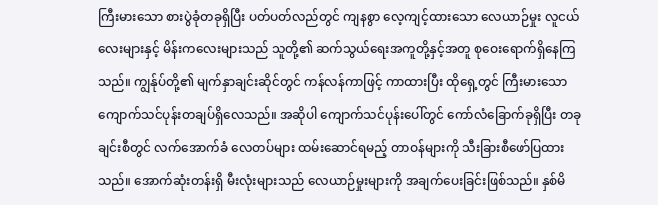ကြီးမားသော စားပွဲခုံတခုရှိပြီး ပတ်ပတ်လည်တွင် ကျနစွာ လေ့ကျင့်ထားသော လေယာဉ်မှုး လူငယ်လေးများနှင့် မိန်းကလေးများသည် သူတို့၏ ဆက်သွယ်ရေးအကူတို့နှင့်အတူ စုဝေးရောက်ရှိနေကြသည်။ ကျွန်ုပ်တို့၏ မျက်နှာချင်းဆိုင်တွင် ကန်လန်ကာဖြင့် ကာထားပြီး ထိုရှေ့တွင် ကြီးမားသော ကျောက်သင်ပုန်းတချပ်ရှိလေသည်။ အဆိုပါ ကျောက်သင်ပုန်းပေါ်တွင် ကော်လံခြောက်ခုရှိပြီး တခုချင်းစီတွင် လက်အောက်ခံ လေတပ်များ ထမ်းဆောင်ရမည့် တာဝန်များကို သီးခြားစီဖော်ပြထားသည်။ အောက်ဆုံးတန်းရှိ မီးလုံးများသည် လေယာဉ်မှုးများကို အချက်ပေးခြင်းဖြစ်သည်။ နှစ်မိ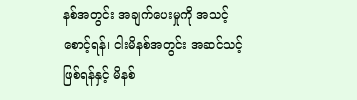နစ်အတွင်း အချက်ပေးမှုကို အသင့်စောင့်ရန်၊ ငါးမိနစ်အတွင်း အဆင်သင့်ဖြစ်ရန်နှင့် မိနစ်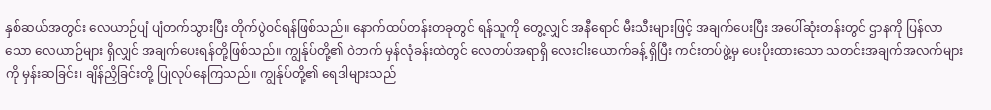နှစ်ဆယ်အတွင်း လေယာဉ်ပျံ ပျံတက်သွားပြီး တိုက်ပွဲဝင်ရန်ဖြစ်သည်။ နောက်ထပ်တန်းတခုတွင် ရန်သူကို တွေ့လျှင် အနီရောင် မီးသီးများဖြင့် အချက်ပေးပြီး အပေါ်ဆုံးတန်းတွင် ဌာနကို ပြန်လာသော လေယာဉ်များ ရှိလျှင် အချက်ပေးရန်တို့ဖြစ်သည်။ ကျွန်ုပ်တို့၏ ဝဲဘက် မှန်လုံခန်းထဲတွင် လေတပ်အရာရှိ လေးငါးယောက်ခန့် ရှိပြီး ကင်းတပ်ဖွဲ့မှ ပေးပိုးထားသော သတင်းအချက်အလက်များကို မှန်းဆခြင်း၊ ချိန်ညှိခြင်းတို့ ပြုလုပ်နေကြသည်။ ကျွန်ုပ်တို့၏ ရေဒါများသည်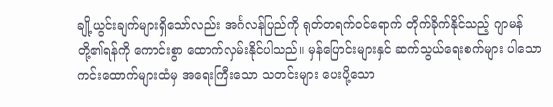ချို့ယွင်းချက်များရှိသော်လည်း အင်္ဂလန်ပြည်ကို ရုတ်တရက်ဝင်ရောက် တိုက်ခိုက်နိုင်သည့် ဂျာမန်တို့၏ရန်ကို ကောင်းစွာ ထောက်လှမ်းနိုင်ပါသည်။ မှန်ပြောင်းများနှင် ဆက်သွယ်ရေးစက်များ ပါသော ကင်းထောက်များထံမှ အရေးကြီးသော သတင်းများ ပေးပို့သော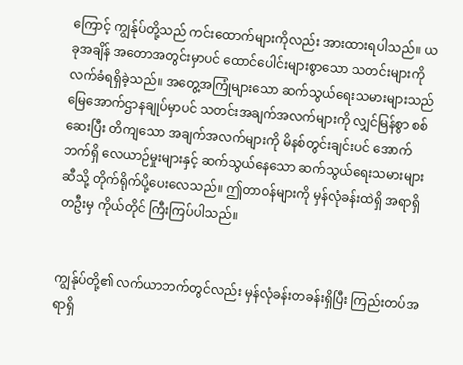ကြောင့် ကျွန်ုပ်တို့သည် ကင်းထောက်များကိုလည်း အားထားရပါသည်။ ယခုအချိန် အတောအတွင်းမှာပင် ထောင်ပေါင်းများစွာသော သတင်းများကို လက်ခံရရှိခဲ့သည်။ အတွေ့အကြုံများသော ဆက်သွယ်ရေးသမားများသည် မြေအောက်ဌာနချုပ်မှာပင် သတင်းအချက်အလက်များကို လျှင်မြန်စွာ စစ်ဆေးပြီး တိကျသော အချက်အလက်များကို မိနစ်တွင်းချင်းပင် အောက်ဘက်ရှိ လေယာဉ်မှုးများနှင့် ဆက်သွယ်နေသော ဆက်သွယ်ရေးသမားများဆီသို့ တိုက်ရိုက်ပို့ပေးလေသည်။ ဤတာဝန်များကို မှန်လုံခန်းထဲရှိ အရာရှိတဦးမှ ကိုယ်တိုင် ကြီးကြပ်ပါသည်။


ကျွန်ုပ်တို့၏ လက်ယာဘက်တွင်လည်း မှန်လုံခန်းတခန်းရှိပြီး ကြည်းတပ်အရာရှိ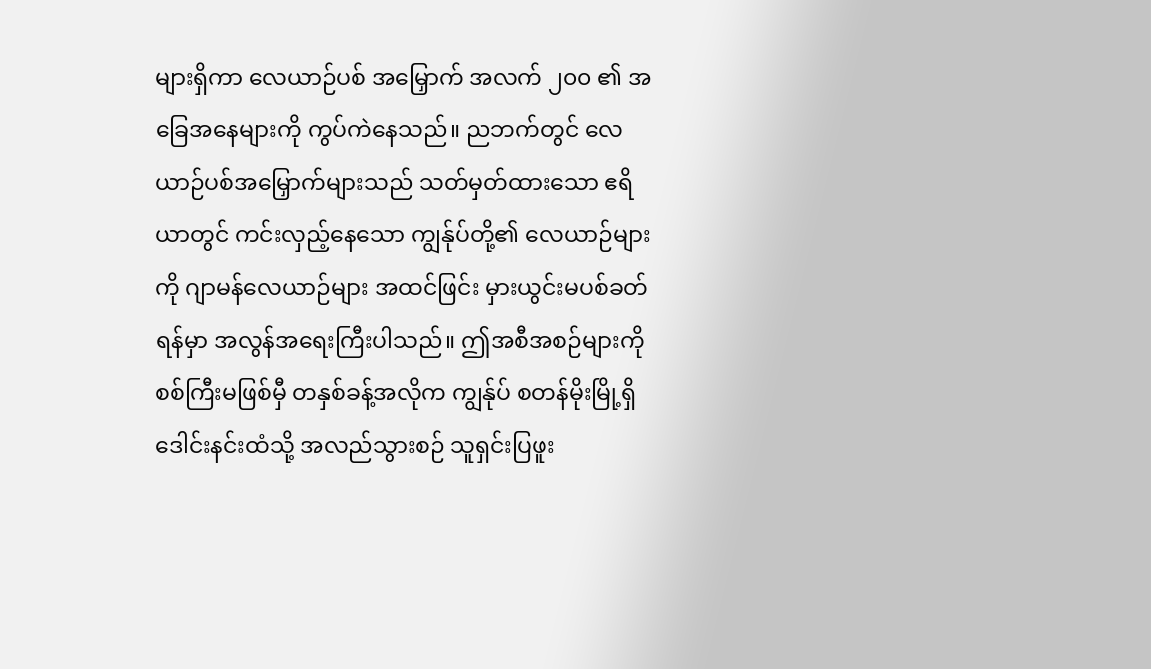များရှိကာ လေယာဉ်ပစ် အမြှောက် အလက် ၂၀၀ ၏ အခြေအနေများကို ကွပ်ကဲနေသည်။ ညဘက်တွင် လေယာဉ်ပစ်အမြှောက်များသည် သတ်မှတ်ထားသော ဧရိယာတွင် ကင်းလှည့်နေသော ကျွန်ုပ်တို့၏ လေယာဉ်များကို ဂျာမန်လေယာဉ်များ အထင်ဖြင်း မှားယွင်းမပစ်ခတ်ရန်မှာ အလွန်အရေးကြီးပါသည်။ ဤအစီအစဉ်များကို စစ်ကြီးမဖြစ်မှီ တနှစ်ခန့်အလိုက ကျွန်ုပ် စတန်မိုးမြို့ရှိ ဒေါင်းနင်းထံသို့ အလည်သွားစဉ် သူရှင်းပြဖူး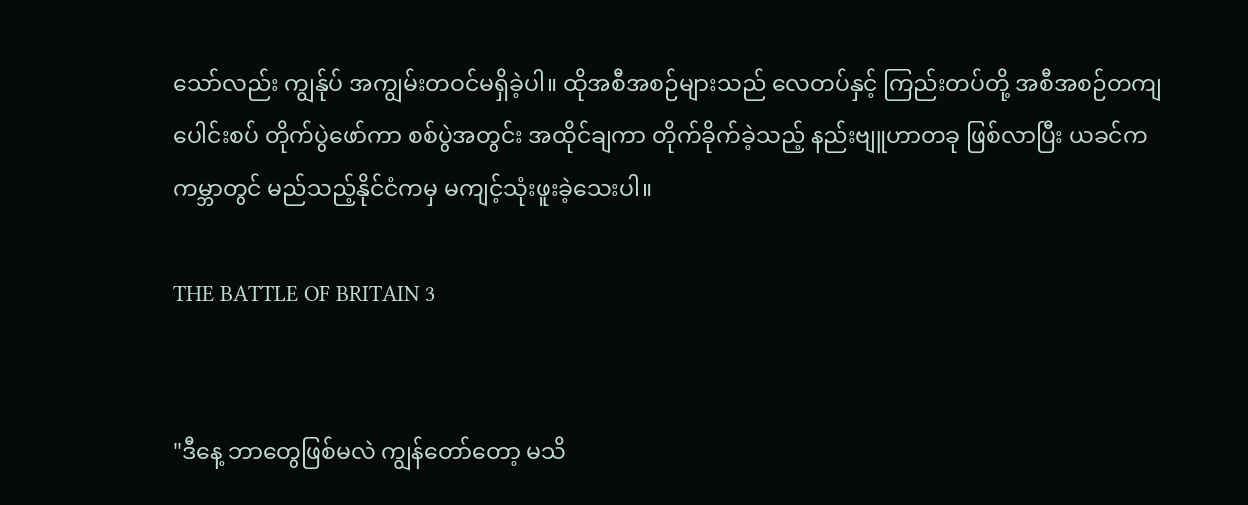သော်လည်း ကျွန်ုပ် အကျွမ်းတဝင်မရှိခဲ့ပါ။ ထိုအစီအစဉ်များသည် လေတပ်နှင့် ကြည်းတပ်တို့ အစီအစဉ်တကျ ပေါင်းစပ် တိုက်ပွဲဖော်ကာ စစ်ပွဲအတွင်း အထိုင်ချကာ တိုက်ခိုက်ခဲ့သည့် နည်းဗျူဟာတခု ဖြစ်လာပြီး ယခင်က ကမ္ဘာတွင် မည်သည့်နိုင်ငံကမှ မကျင့်သုံးဖူးခဲ့သေးပါ။

THE BATTLE OF BRITAIN 3


"ဒီနေ့ ဘာတွေဖြစ်မလဲ ကျွန်တော်တော့ မသိ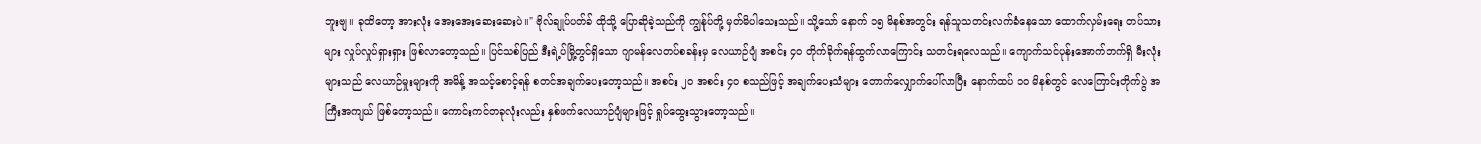ဘူးဗျ။ ခုထိတော့ အားလုံး အေးအေးဆေးဆေးပဲ။" ဗိုလ်ချုပ်ပတ်ခ် ထိုသို့ ပြောဆိုခဲ့သည်ကို ကျွန်ုပ်တို့ မှတ်မိပါသေးသည်။ သို့သော် နောက် ၁၅ မိနစ်အတွင်း ရန်သူသတင်းလက်ခံနေသော ထောက်လှမ်းရေး တပ်သားများ လှုပ်လှုပ်ရှားရှား ဖြစ်လာတော့သည်။ ပြင်သစ်ပြည် ဒီးရဲ့ပ်မြို့တွင်ရှိသော ဂျာမန်လေတပ်စခန်းမှ လေယာဉ်ပျံ အစင်း ၄၀ တိုက်ခိုက်ရန်ထွက်လာကြောင်း သတင်းရလေသည်။ ကျောက်သင်ပုန်းအောက်ဘက်ရှိ မီးလုံးများသည် လေယာဉ်မှုးများကို အမိန့် အသင့်စောင့်ရန် စတင်အချက်ပေးတော့သည်။ အစင်း ၂၀ အစင်း ၄၀ စသည်ဖြင့် အချက်ပေးသံများ တောက်လျှောက်ပေါ်လာပြီး နောက်ထပ် ၁၀ မိနစ်တွင် လေကြောင်းတိုက်ပွဲ အကြီးအကျယ် ဖြစ်တော့သည်။ ကောင်းကင်တခုလုံးလည်း နှစ်ဖက်လေယာဉ်ပျံများဖြင့် ရှုပ်ထွေးသွားတော့သည်။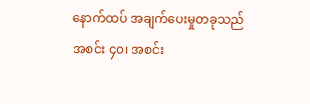နောက်ထပ် အချက်ပေးမှုတခုသည် အစင်း ၄၀၊ အစင်း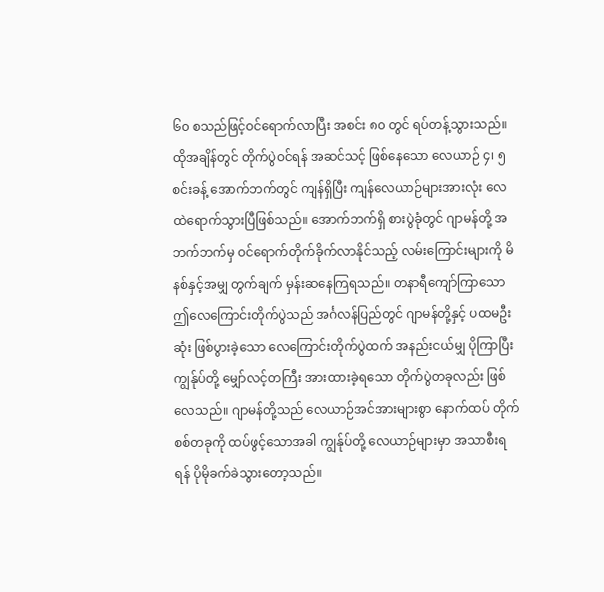၆၀ စသည်ဖြင့်ဝင်ရောက်လာပြီး အစင်း ၈၀ တွင် ရပ်တန့်သွားသည်။ ထိုအချိန်တွင် တိုက်ပွဲဝင်ရန် အဆင်သင့် ဖြစ်နေသော လေယာဉ် ၄၊ ၅ စင်းခန့် အောက်ဘက်တွင် ကျန်ရှိပြီး ကျန်လေယာဉ်များအားလုံး လေထဲရောက်သွားပြီဖြစ်သည်။ အောက်ဘက်ရှိ စားပွဲခုံတွင် ဂျာမန်တို့ အဘက်ဘက်မှ ဝင်ရောက်တိုက်ခိုက်လာနိုင်သည့် လမ်းကြောင်းများကို မိနစ်နှင့်အမျှ တွက်ချက် မှန်းဆနေကြရသည်။ တနာရီကျော်ကြာသော ဤလေကြောင်းတိုက်ပွဲသည် အင်္ဂလန်ပြည်တွင် ဂျာမန်တို့နှင့် ပထမဦးဆုံး ဖြစ်ပွားခဲ့သော လေကြောင်းတိုက်ပွဲထက် အနည်းငယ်မျှ ပိုကြာပြီး ကျွန်ုပ်တို့ မျှော်လင့်တကြီး အားထားခဲ့ရသော တိုက်ပွဲတခုလည်း ဖြစ်လေသည်။ ဂျာမန်တို့သည် လေယာဉ်အင်အားများစွာ နောက်ထပ် တိုက်စစ်တခုကို ထပ်ဖွင့်သောအခါ ကျွန်ုပ်တို့ လေယာဉ်များမှာ အသာစီးရရန် ပိုမိုခက်ခဲသွားတော့သည်။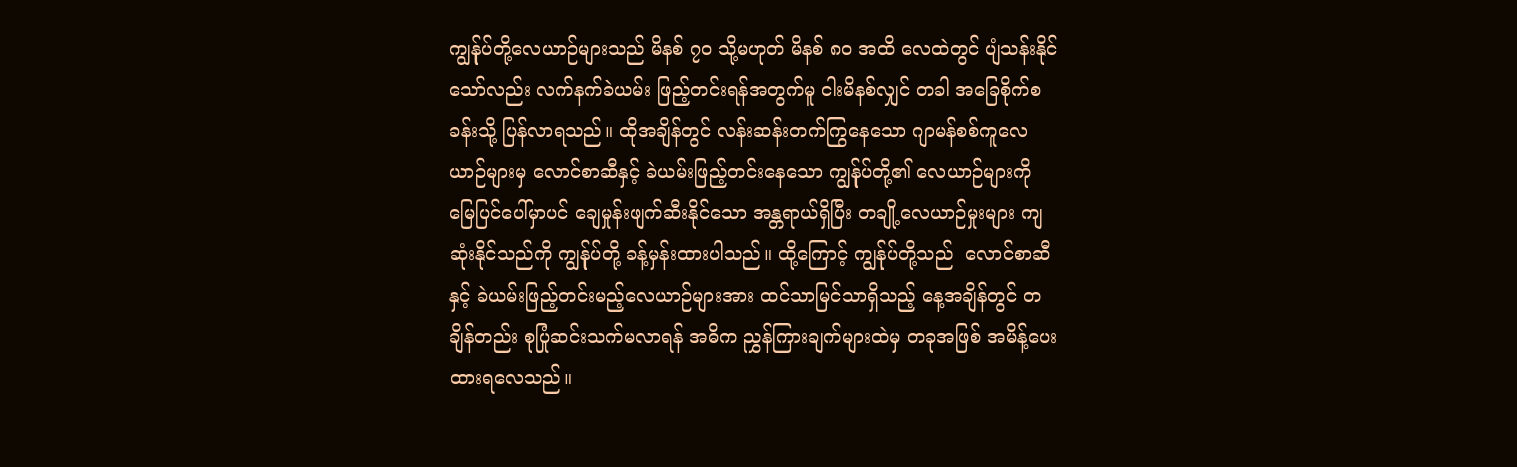ကျွန်ုပ်တို့လေယာဉ်များသည် မိနစ် ၇၀ သို့မဟုတ် မိနစ် ၈၀ အထိ လေထဲတွင် ပျံသန်းနိုင်သော်လည်း လက်နက်ခဲယမ်း ဖြည့်တင်းရန်အတွက်မူ ငါးမိနစ်လျှင် တခါ အခြေစိုက်စခန်းသို့ ပြန်လာရသည်။ ထိုအချိန်တွင် လန်းဆန်းတက်ကြွနေသော ဂျာမန်စစ်ကူလေယာဉ်များမှ လောင်စာဆီနှင့် ခဲယမ်းဖြည့်တင်းနေသော ကျွန်ုပ်တို့၏ လေယာဉ်များကို မြေပြင်ပေါ်မှာပင် ချေမှုန်းဖျက်ဆီးနိုင်သော အန္တရာယ်ရှိပြီး တချို့လေယာဉ်မှုးများ ကျဆုံးနိုင်သည်ကို ကျွန်ုပ်တို့ ခန့်မှန်းထားပါသည်။ ထို့ကြောင့် ကျွန်ုပ်တို့သည်  လောင်စာဆီနှင့် ခဲယမ်းဖြည့်တင်းမည့်လေယာဉ်များအား ထင်သာမြင်သာရှိသည့် နေ့အချိန်တွင် တချိန်တည်း စုပြုံဆင်းသက်မလာရန် အဓိက ညွှန်ကြားချက်များထဲမှ တခုအဖြစ် အမိန့်ပေးထားရလေသည်။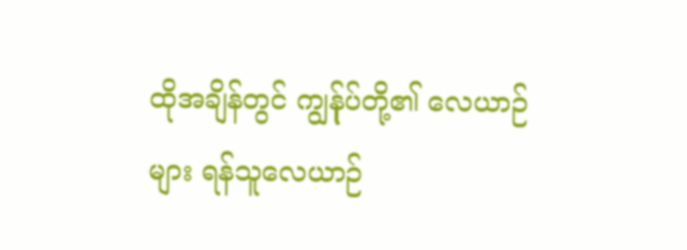ထိုအချိန်တွင် ကျွန်ုပ်တို့၏ လေယာဉ်များ ရန်သူလေယာဉ်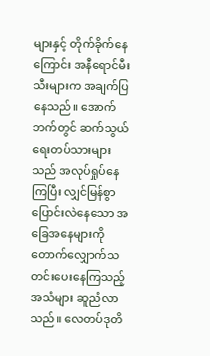များနှင့် တိုက်ခိုက်နေကြောင်း အနီရောင်မီးသီးများက အချက်ပြနေသည်။ အောက်ဘက်တွင် ဆက်သွယ်ရေးတပ်သားများသည် အလုပ်ရှုပ်နေကြပြီး လျှင်မြန်စွာ ပြောင်းလဲနေသော အခြေအနေများကို တောက်လျှောက်သတင်းပေးနေကြသည့်အသံများ ဆူညံလာသည်။ လေတပ်ဒုတိ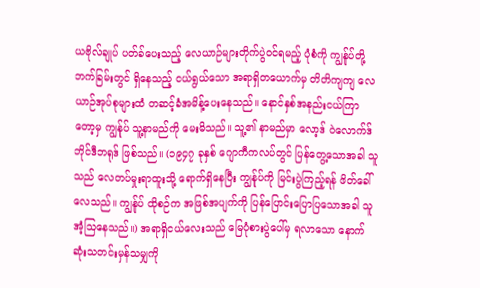ယဗိုလ်ချုပ် ပတ်ခ်ပေးသည့် လေယာဉ်များတိုက်ပွဲဝင်ရမည့် ပုံစံကို ကျွန်ုပ်တို့ဘက်ခြမ်းတွင် ရှိနေသည့် ငယ်ရွယ်သော အရာရှိတယောက်မှ တိတိကျကျ လေယာဉ်အုပ်စုများထံ တဆင့်ခံအမိန့်ပေးနေသည်။ နောင်နှစ်အနည်းငယ်ကြာတော့မှ ကျွန်ုပ် သူ့နာမည်ကို မေးမိသည်။ သူ့၏ နာမည်မှာ လော့ဒ် ဝဲလောက်ဒ် ဘိုင်ဒီဘရုဒ် ဖြစ်သည်။ (၁၉၄၇ ခုနှစ် ဂျောကီကလပ်တွင် ပြန်တွေ့သောအခါ သူသည် လေတပ်မှုးရာထူးသို့ ရောက်ရှိနေပြီး ကျွန်ုပ်ကို မြင်းပွဲကြည့်ရန် ဖိတ်ခေါ်လေသည်။ ကျွန်ုပ် ထိုစဉ်က အဖြစ်အပျက်ကို ပြန်ပြောင်းပြောပြသောအခါ သူ အံ့သြနေသည်။) အရာရှိငယ်လေးသည် မြေပုံစားပွဲပေါ်မှ ရလာသော နောက်ဆုံးသတင်းမှန်သမျှကို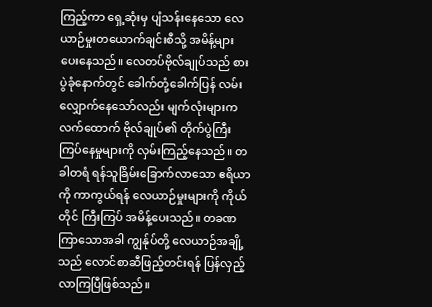ကြည့်ကာ ရှေ့ဆုံးမှ ပျံသန်းနေသော လေယာဉ်မှုးတယောက်ချင်းစီသို့ အမိန့်များ ပေးနေသည်။ လေတပ်ဗိုလ်ချုပ်သည် စားပွဲခုံနောက်တွင် ခေါက်တုံ့ခေါက်ပြန် လမ်းလျှောက်နေသော်လည်း မျက်လုံးများက လက်ထောက် ဗိုလ်ချုပ်၏ တိုက်ပွဲကြီးကြပ်နေမှုများကို လှမ်းကြည့်နေသည်။ တခါတရံ ရန်သူခြိမ်းခြောက်လာသော ဧရိယာကို ကာကွယ်ရန် လေယာဉ်မှုးများကို ကိုယ်တိုင် ကြီးကြပ် အမိန့်ပေးသည်။ တခဏကြာသောအခါ ကျွန်ုပ်တို့ လေယာဉ်အချို့သည် လောင်စာဆီဖြည့်တင်းရန် ပြန်လှည့်လာကြပြီဖြစ်သည်။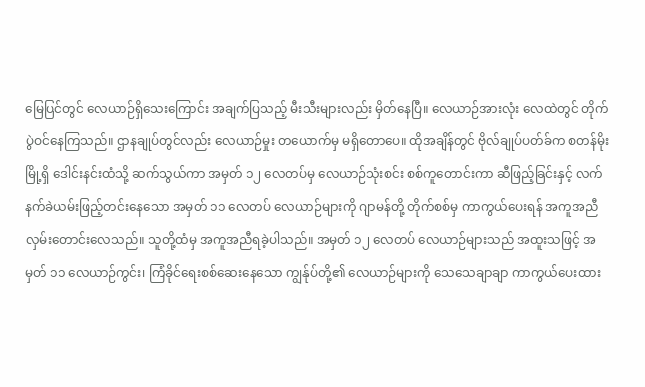မြေပြင်တွင် လေယာဉ်ရှိသေးကြောင်း အချက်ပြသည့် မီးသီးများလည်း မှိတ်နေပြီ။ လေယာဉ်အားလုံး လေထဲတွင် တိုက်ပွဲဝင်နေကြသည်။ ဌာနချုပ်တွင်လည်း လေယာဉ်မှုး တယောက်မှ မရှိတောပေ။ ထိုအချိန်တွင် ဗိုလ်ချုပ်ပတ်ခ်က စတန်မိုးမြို့ရှိ ဒေါင်းနင်းထံသို့ ဆက်သွယ်ကာ အမှတ် ၁၂ လေတပ်မှ လေယာဉ်သုံးစင်း စစ်ကူတောင်းကာ ဆီဖြည့်ခြင်းနှင့် လက်နက်ခဲယမ်းဖြည့်တင်းနေသော အမှတ် ၁၁ လေတပ် လေယာဉ်များကို ဂျာမန်တို့ တိုက်စစ်မှ ကာကွယ်ပေးရန် အကူအညီလှမ်းတောင်းလေသည်။ သူတို့ထံမှ အကူအညီရခဲ့ပါသည်။ အမှတ် ၁၂ လေတပ် လေယာဉ်များသည် အထူးသဖြင့် အမှတ် ၁၁ လေယာဉ်ကွင်း၊ ကြံခိုင်ရေးစစ်ဆေးနေသော ကျွန်ုပ်တို့၏ လေယာဉ်များကို သေသေချာချာ ကာကွယ်ပေးထား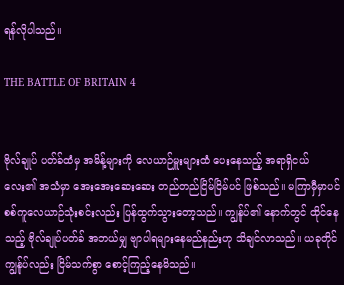ရန်လိုပါသည်။

THE BATTLE OF BRITAIN 4


ဗိုလ်ချုပ် ပတ်ခ်ထံမှ အမိန့်များကို လေယာဉ်မှူးများထံ ပေးနေသည့် အရာရှိငယ်လေး၏ အသံမှာ အေးအေးဆေးဆေး တည်တည်ငြိမ်ငြိမ်ပင် ဖြစ်သည်။ မကြာမှီမှာပင် စစ်ကူလေယာဉ်သုံးစင်းလည်း ပြန်ထွက်သွားတော့သည်။ ကျွန်ုပ်၏ နောက်တွင် ထိုင်နေသည့် ဗိုလ်ချုပ်ပတ်ခ် အဘယ်မျှ ဗျာပါရများနေမည်နည်းဟု သိချင်လာသည်။ ယခုတိုင် ကျွန်ုပ်လည်း ငြိမ်သက်စွာ စောင့်ကြည့်နေမိသည်။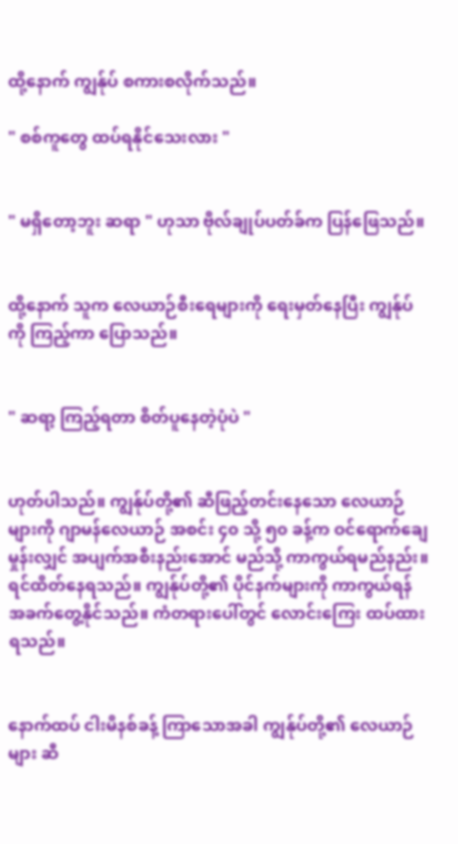ထို့နောက် ကျွန်ုပ် စကားစလိုက်သည်။

" စစ်ကူတွေ ထပ်ရနိုင်သေးလား "


" မရှိတော့ဘူး ဆရာ " ဟုသာ ဗိုလ်ချုပ်ပတ်ခ်က ပြန်ဖြေသည်။


ထို့နောက် သူက လေယာဉ်စီးရေများကို ရေးမှတ်နေပြီး ကျွန်ုပ်ကို ကြည့်ကာ ပြောသည်။


" ဆရာ့ ကြည့်ရတာ စိတ်ပူနေတဲ့ပုံပဲ "


ဟုတ်ပါသည်။ ကျွန်ုပ်တို့၏ ဆီဖြည့်တင်းနေသော လေယာဉ်များကို ဂျာမန်လေယာဉ် အစင်း ၄၀ သို့ ၅၀ ခန့်က ဝင်ရောက်ချေမှုန်းလျှင် အပျက်အစီးနည်းအောင် မည်သို့ ကာကွယ်ရမည်နည်း။ ရင်ထိတ်နေရသည်။ ကျွန်ုပ်တို့၏ ပိုင်နက်များကို ကာကွယ်ရန် အခက်တွေ့နိုင်သည်။ ကံတရားပေါ်တွင် လောင်းကြေး ထပ်ထားရသည်။


နောက်ထပ် ငါးမိနစ်ခန့် ကြာသောအခါ ကျွန်ုပ်တို့၏ လေယာဉ်များ ဆီ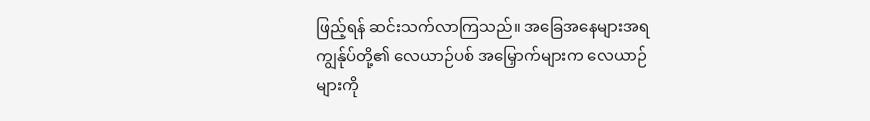ဖြည့်ရန် ဆင်းသက်လာကြသည်။ အခြေအနေများအရ ကျွန်ုပ်တို့၏ လေယာဉ်ပစ် အမြှောက်များက လေယာဉ်များကို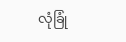လုံခြုံ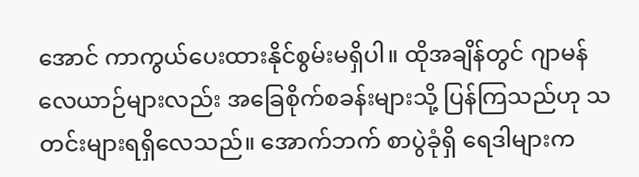အောင် ကာကွယ်ပေးထားနိုင်စွမ်းမရှိပါ။ ထိုအချိန်တွင် ဂျာမန်လေယာဉ်များလည်း အခြေစိုက်စခန်းများသို့ ပြန်ကြသည်ဟု သတင်းများရရှိလေသည်။ အောက်ဘက် စာပွဲခုံရှိ ရေဒါများက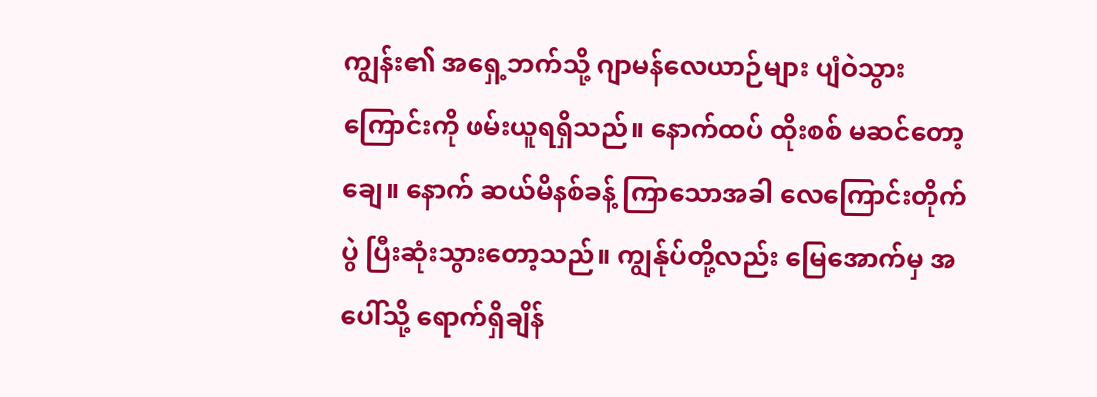ကျွန်း၏ အရှေ့ဘက်သို့ ဂျာမန်လေယာဉ်များ ပျံဝဲသွားကြောင်းကို ဖမ်းယူရရှိသည်။ နောက်ထပ် ထိုးစစ် မဆင်တော့ချေ။ နောက် ဆယ်မိနစ်ခန့် ကြာသောအခါ လေကြောင်းတိုက်ပွဲ ပြီးဆုံးသွားတော့သည်။ ကျွန်ုပ်တို့လည်း မြေအောက်မှ အပေါ်သို့ ရောက်ရှိချိန်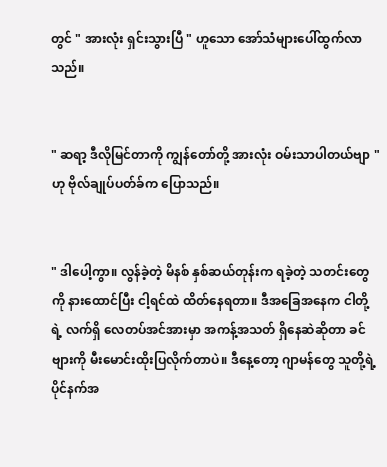တွင် " အားလုံး ရှင်းသွားပြီ " ဟူသော အော်သံများပေါ်ထွက်လာသည်။


" ဆရာ့ ဒီလိုမြင်တာကို ကျွန်တော်တို့ အားလုံး ဝမ်းသာပါတယ်ဗျာ " ဟု ဗိုလ်ချုပ်ပတ်ခ်က ပြောသည်။


" ဒါပေါ့ကွာ။ လွန်ခဲ့တဲ့ မိနစ် နှစ်ဆယ်တုန်းက ရခဲ့တဲ့ သတင်းတွေကို နားထောင်ပြီး ငါ့ရင်ထဲ ထိတ်နေရတာ။ ဒီအခြေအနေက ငါတို့ရဲ့ လက်ရှိ လေတပ်အင်အားမှာ အကန့်အသတ် ရှိနေဆဲဆိုတာ ခင်ဗျားကို မီးမောင်းထိုးပြလိုက်တာပဲ။ ဒီနေ့တော့ ဂျာမန်တွေ သူတို့ရဲ့ ပိုင်နက်အ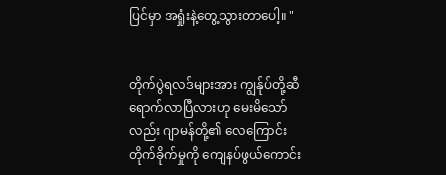ပြင်မှာ အရှုံးနဲ့တွေ့သွားတာပေါ့။ "


တိုက်ပွဲရလဒ်များအား ကျွန်ုပ်တို့ဆီ ရောက်လာပြီလားဟု မေးမိသော်လည်း ဂျာမန်တို့၏ လေကြောင်းတိုက်ခိုက်မှုကို ကျေနပ်ဖွယ်ကောင်း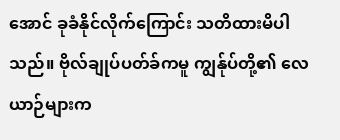အောင် ခုခံနိုင်လိုက်ကြောင်း သတိထားမိပါသည်။ ဗိုလ်ချုပ်ပတ်ခ်ကမူ ကျွန်ုပ်တို့၏ လေယာဉ်များက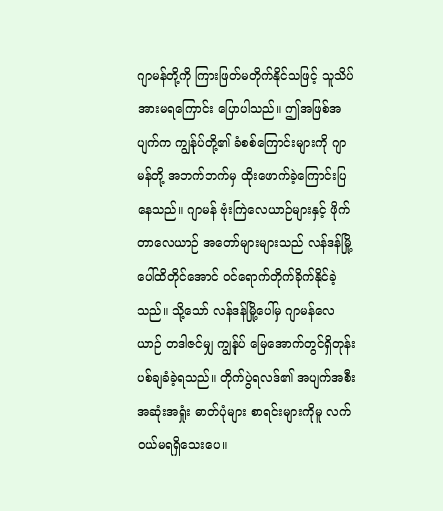ဂျာမန်တို့ကို ကြားဖြတ်မတိုက်နိုင်သဖြင့် သူသိပ်အားမရကြောင်း ပြောပါသည်။ ဤအဖြစ်အပျက်က ကျွန်ုပ်တို့၏ ခံစစ်ကြောင်းများကို ဂျာမန်တို့ အဘက်ဘက်မှ ထိုးဖောက်ခဲ့ကြောင်းပြနေသည်။ ဂျာမန် ဗုံးကြဲလေယာဉ်များနှင့် ဖိုက်တာလေယာဉ် အတော်များများသည် လန်ဒန်မြို့ပေါ်ထိတိုင်အောင် ဝင်ရောက်တိုက်ခိုက်နိုင်ခဲ့သည်။ သို့သော် လန်ဒန်မြို့ပေါ်မှ ဂျာမန်လေယာဉ် တဒါဇင်မျှ ကျွန်ုပ် မြေအောက်တွင်ရှိတုန်း ပစ်ချခံခဲ့ရသည်။ တိုက်ပွဲရလဒ်၏ အပျက်အစီး အဆုံးအရှုံး ဓာတ်ပုံများ စာရင်းများကိုမူ လက်ဝယ်မရရှိသေးပေ။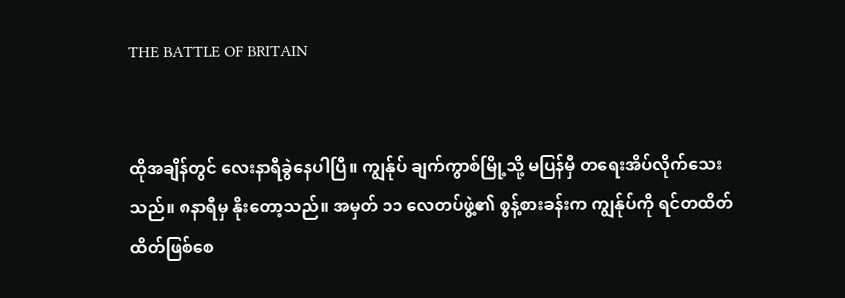THE BATTLE OF BRITAIN


ထိုအချိန်တွင် လေးနာရီခွဲနေပါပြီ။ ကျွန်ုပ် ချက်ကွာစ်မြို့သို့ မပြန်မှီ တရေးအိပ်လိုက်သေးသည်။ ၈နာရီမှ နိုးတော့သည်။ အမှတ် ၁၁ လေတပ်ဖွဲ့၏ စွန့်စားခန်းက ကျွန်ုပ်ကို ရင်တထိတ်ထိတ်ဖြစ်စေ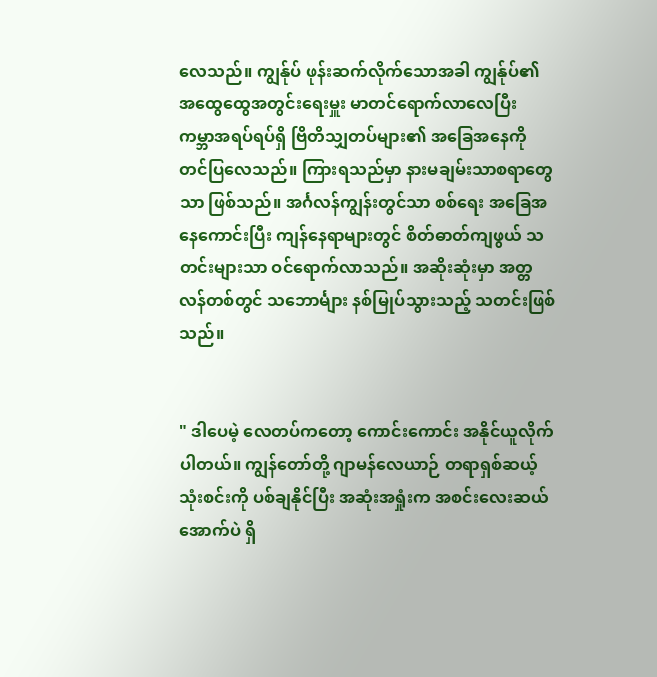လေသည်။ ကျွန်ုပ် ဖုန်းဆက်လိုက်သောအခါ ကျွန်ုပ်၏ အထွေထွေအတွင်းရေးမှူး မာတင်ရောက်လာလေပြီး ကမ္ဘာအရပ်ရပ်ရှိ ဗြိတိသျှတပ်များ၏ အခြေအနေကို တင်ပြလေသည်။ ကြားရသည်မှာ နားမချမ်းသာစရာတွေသာ ဖြစ်သည်။ အင်္ဂလန်ကျွန်းတွင်သာ စစ်ရေး အခြေအနေကောင်းပြီး ကျန်နေရာများတွင် စိတ်ဓာတ်ကျဖွယ် သတင်းများသာ ဝင်ရောက်လာသည်။ အဆိုးဆုံးမှာ အတ္တလန်တစ်တွင် သဘောင်္များ နစ်မြုပ်သွားသည့် သတင်းဖြစ်သည်။


" ဒါပေမဲ့ လေတပ်ကတော့ ကောင်းကောင်း အနိုင်ယူလိုက်ပါတယ်။ ကျွန်တော်တို့ ဂျာမန်လေယာဉ် တရာရှစ်ဆယ့်သုံးစင်းကို ပစ်ချနိုင်ပြီး အဆုံးအရှုံးက အစင်းလေးဆယ်အောက်ပဲ ရှိ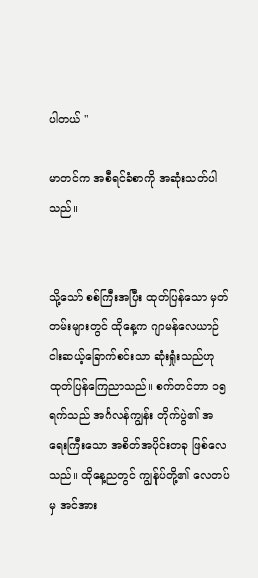ပါတယ် "

မာတင်က အစီရင်ခံစာကို အဆုံးသတ်ပါသည်။


သို့သော် စစ်ကြီးအပြီး ထုတ်ပြန်သော မှတ်တမ်းများတွင် ထိုနေ့က ဂျာမန်လေယာဉ် ငါးဆယ့်ခြောက်စင်းသာ ဆုံးရှုံးသည်ဟု ထုတ်ပြန်ကြေညာသည်။ စက်တင်ဘာ ၁၅ ရက်သည် အင်္ဂလန်ကျွန်း တိုက်ပွဲ၏ အရေးကြီးသော အစိတ်အပိုင်းတခု ဖြစ်လေသည်။ ထိုနေ့ညတွင် ကျွန်ုပ်တို့၏ လေတပ်မှ အင်အား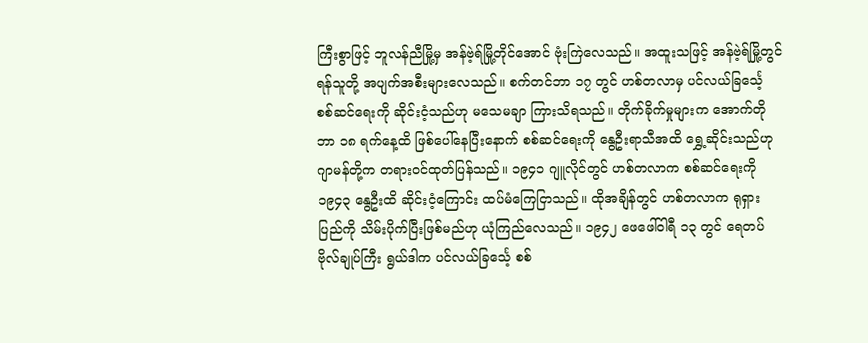ကြီးစွာဖြင့် ဘူလန်ညီမြို့မှ အန်ဗဲ့ရ်မြို့တိုင်အောင် ဗုံးကြဲလေသည်။ အထူးသဖြင့် အန်ဗဲ့ရ်မြို့တွင် ရန်သူတို့ အပျက်အစီးများလေသည်။ စက်တင်ဘာ ၁၇ တွင် ဟစ်တလာမှ ပင်လယ်ခြင်္သေ့ စစ်ဆင်ရေးကို ဆိုင်းငံ့သည်ဟု မသေမချာ ကြားသိရသည်။ တိုက်ခိုက်မှုများက အောက်တိုဘာ ၁၈ ရက်နေ့ထိ ဖြစ်ပေါ်နေပြီးနောက် စစ်ဆင်ရေးကို နွေဦးရာသီအထိ ရွှေ့ဆိုင်းသည်ဟု ဂျာမန်တို့က တရားဝင်ထုတ်ပြန်သည်။ ၁၉၄၁ ဂျူလိုင်တွင် ဟစ်တလာက စစ်ဆင်ရေးကို ၁၉၄၃ နွေဦးထိ ဆိုင်းငံ့ကြောင်း ထပ်မံကြေငြာသည်။ ထိုအချိန်တွင် ဟစ်တလာက ရုရှားပြည်ကို သိမ်းပိုက်ပြီးဖြစ်မည်ဟု ယုံကြည်လေသည်။ ၁၉၄၂ ဖေဖေါ်ဝါရီ ၁၃ တွင် ရေတပ်ဗိုလ်ချုပ်ကြီး ရွယ်ဒါက ပင်လယ်ခြင်္သေ့ စစ်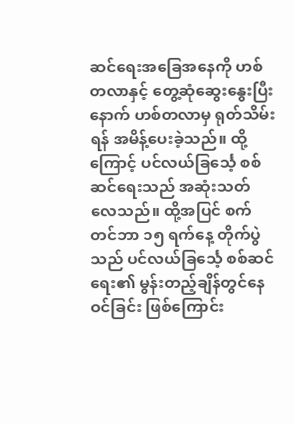ဆင်ရေးအခြေအနေကို ဟစ်တလာနှင့် တွေ့ဆုံဆွေးနွေးပြီးနောက် ဟစ်တလာမှ ရုတ်သိမ်းရန် အမိန့်ပေးခဲ့သည်။ ထို့ကြောင့် ပင်လယ်ခြင်္သေ့ စစ်ဆင်ရေးသည် အဆုံးသတ်လေသည်။ ထို့အပြင် စက်တင်ဘာ ၁၅ ရက်နေ့ တိုက်ပွဲသည် ပင်လယ်ခြင်္သေ့ စစ်ဆင်ရေး၏ မွန်းတည့်ချိန်တွင်နေဝင်ခြင်း ဖြစ်ကြောင်း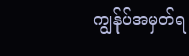ကျွန်ုပ်အမှတ်ရ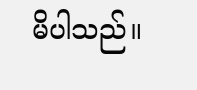မိပါသည်။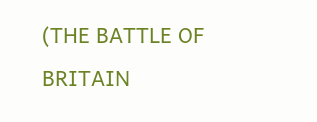(THE BATTLE OF BRITAIN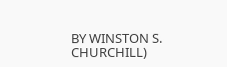BY WINSTON S. CHURCHILL)